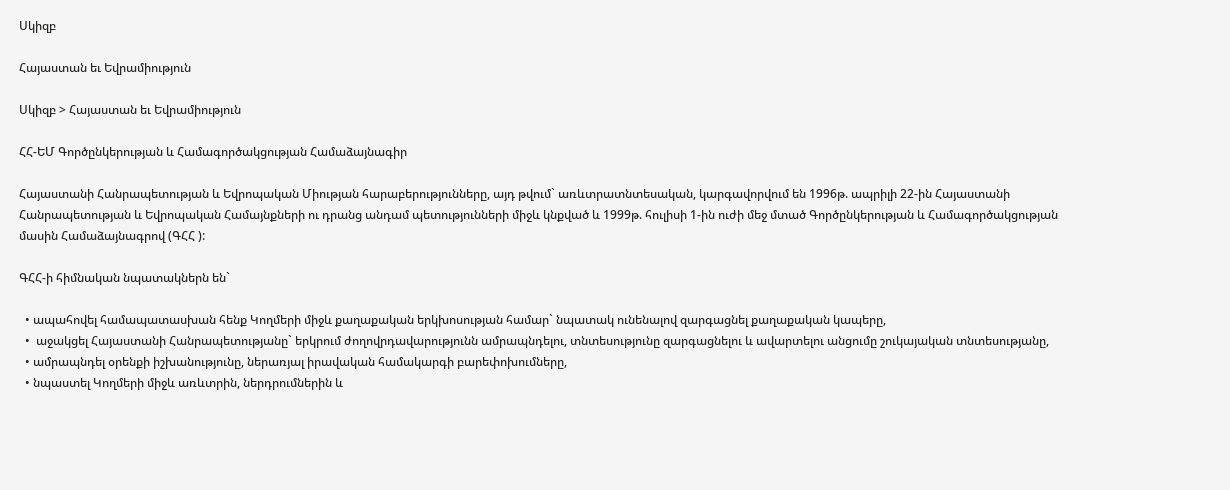Սկիզբ

Հայաստան եւ Եվրամիություն

Սկիզբ > Հայաստան եւ Եվրամիություն

ՀՀ-ԵՄ Գործընկերության և Համագործակցության Համաձայնագիր

Հայաստանի Հանրապետության և Եվրոպական Միության հարաբերությունները, այդ թվում` առևտրատնտեսական, կարգավորվում են 1996թ. ապրիլի 22-ին Հայաստանի Հանրապետության և Եվրոպական Համայնքների ու դրանց անդամ պետությունների միջև կնքված և 1999թ. հուլիսի 1-ին ուժի մեջ մտած Գործընկերության և Համագործակցության մասին Համաձայնագրով (ԳՀՀ ):

ԳՀՀ-ի հիմնական նպատակներն են`

  • ապահովել համապատասխան հենք Կողմերի միջև քաղաքական երկխոսության համար` նպատակ ունենալով զարգացնել քաղաքական կապերը,
  •  աջակցել Հայաստանի Հանրապետությանը` երկրում ժողովրդավարությունն ամրապնդելու, տնտեսությունը զարգացնելու և ավարտելու անցումը շուկայական տնտեսությանը,
  • ամրապնդել օրենքի իշխանությունը, ներառյալ իրավական համակարգի բարեփոխումները,
  • նպաստել Կողմերի միջև առևտրին, ներդրումներին և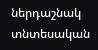ներդաշնակ տնտեսական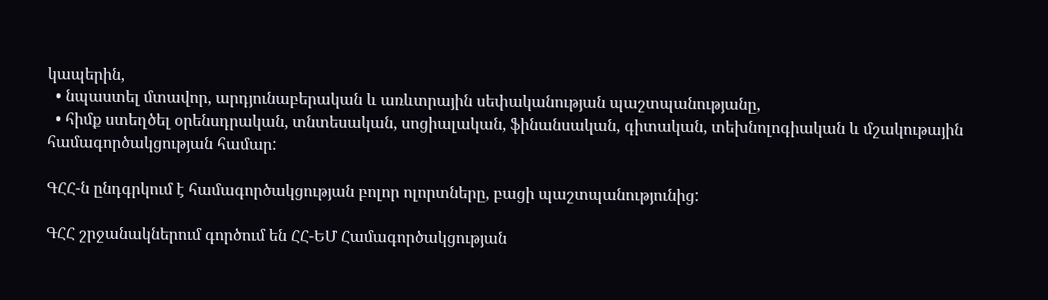կապերին,
  • նպաստել մտավոր, արդյունաբերական և առևտրային սեփականության պաշտպանությանը,
  • հիմք ստեղծել օրենսդրական, տնտեսական, սոցիալական, ֆինանսական, գիտական, տեխնոլոգիական և մշակութային համագործակցության համար:

ԳՀՀ-ն ընդգրկում է համագործակցության բոլոր ոլորտները, բացի պաշտպանությունից:

ԳՀՀ շրջանակներում գործում են ՀՀ-ԵՄ Համագործակցության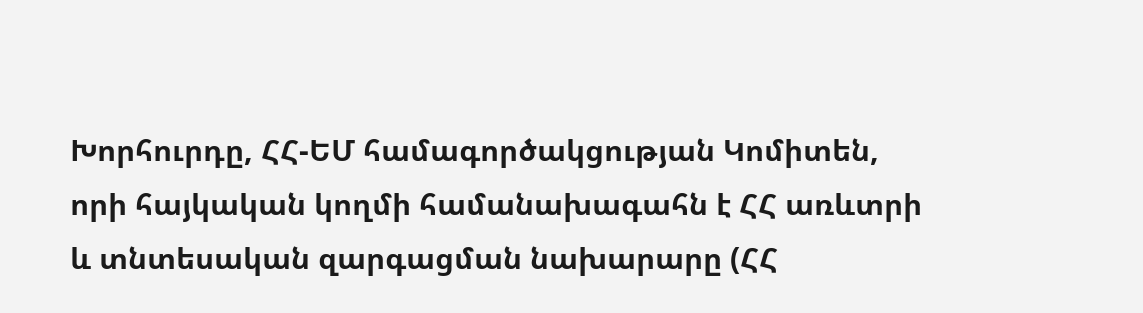Խորհուրդը, ՀՀ-ԵՄ համագործակցության Կոմիտեն, որի հայկական կողմի համանախագահն է ՀՀ առևտրի և տնտեսական զարգացման նախարարը (ՀՀ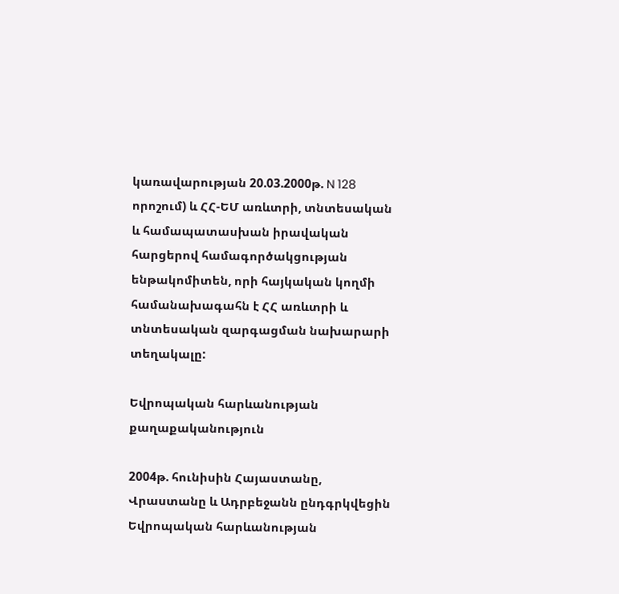կառավարության 20.03.2000թ. N 128 որոշում) և ՀՀ-ԵՄ առևտրի, տնտեսական և համապատասխան իրավական հարցերով համագործակցության ենթակոմիտեն, որի հայկական կողմի համանախագահն է ՀՀ առևտրի և տնտեսական զարգացման նախարարի տեղակալը:

Եվրոպական հարևանության քաղաքականություն

2004թ. հունիսին Հայաստանը, Վրաստանը և Ադրբեջանն ընդգրկվեցին Եվրոպական հարևանության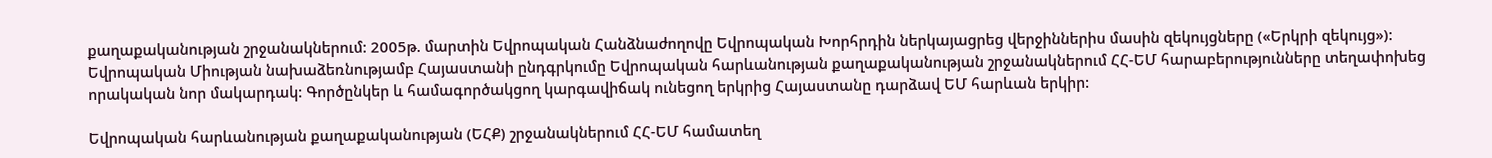քաղաքականության շրջանակներում: 2005թ. մարտին Եվրոպական Հանձնաժողովը Եվրոպական Խորհրդին ներկայացրեց վերջիններիս մասին զեկույցները («Երկրի զեկույց»):
Եվրոպական Միության նախաձեռնությամբ Հայաստանի ընդգրկումը Եվրոպական հարևանության քաղաքականության շրջանակներում ՀՀ-ԵՄ հարաբերությունները տեղափոխեց որակական նոր մակարդակ: Գործընկեր և համագործակցող կարգավիճակ ունեցող երկրից Հայաստանը դարձավ ԵՄ հարևան երկիր:

Եվրոպական հարևանության քաղաքականության (ԵՀՔ) շրջանակներում ՀՀ-ԵՄ համատեղ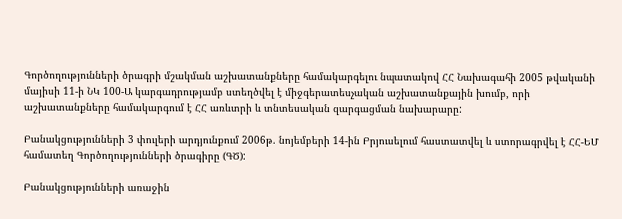Գործողությունների ծրագրի մշակման աշխատանքները համակարգելու նպատակով ՀՀ Նախագահի 2005 թվականի մայիսի 11-ի ՆԿ 100-Ա կարգադրությամբ ստեղծվել է միջգերատեսչական աշխատանքային խումբ, որի աշխատանքները համակարգում է ՀՀ առևտրի և տնտեսական զարգացման նախարարը:

Բանակցությունների 3 փուլերի արդյունքում 2006թ. նոյեմբերի 14-ին Բրյուսելում հաստատվել և ստորագրվել է ՀՀ-ԵՄ համատեղ Գործողությունների ծրագիրը (ԳԾ):

Բանակցությունների առաջին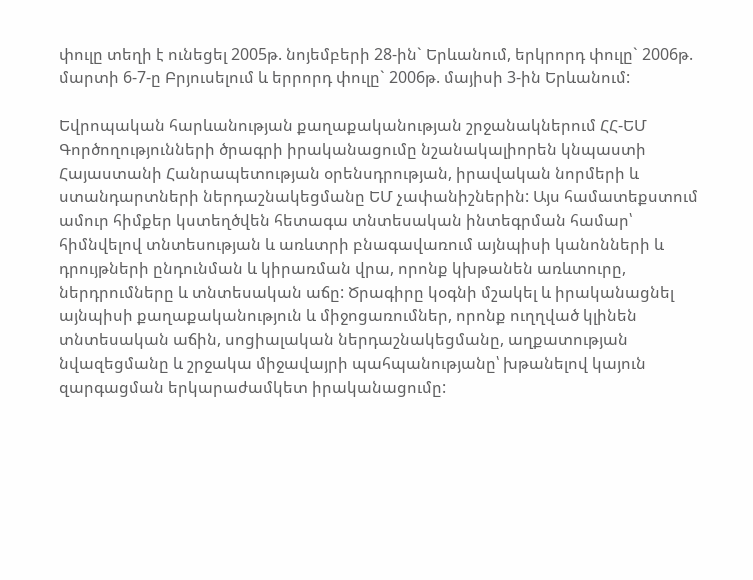փուլը տեղի է ունեցել 2005թ. նոյեմբերի 28-ին` Երևանում, երկրորդ փուլը` 2006թ. մարտի 6-7-ը Բրյուսելում և երրորդ փուլը` 2006թ. մայիսի 3-ին Երևանում:

Եվրոպական հարևանության քաղաքականության շրջանակներում ՀՀ-ԵՄ Գործողությունների ծրագրի իրականացումը նշանակալիորեն կնպաստի Հայաստանի Հանրապետության օրենսդրության, իրավական նորմերի և ստանդարտների ներդաշնակեցմանը ԵՄ չափանիշներին: Այս համատեքստում ամուր հիմքեր կստեղծվեն հետագա տնտեսական ինտեգրման համար՝ հիմնվելով տնտեսության և առևտրի բնագավառում այնպիսի կանոնների և դրույթների ընդունման և կիրառման վրա, որոնք կխթանեն առևտուրը, ներդրումները և տնտեսական աճը: Ծրագիրը կօգնի մշակել և իրականացնել այնպիսի քաղաքականություն և միջոցառումներ, որոնք ուղղված կլինեն տնտեսական աճին, սոցիալական ներդաշնակեցմանը, աղքատության նվազեցմանը և շրջակա միջավայրի պահպանությանը՝ խթանելով կայուն զարգացման երկարաժամկետ իրականացումը: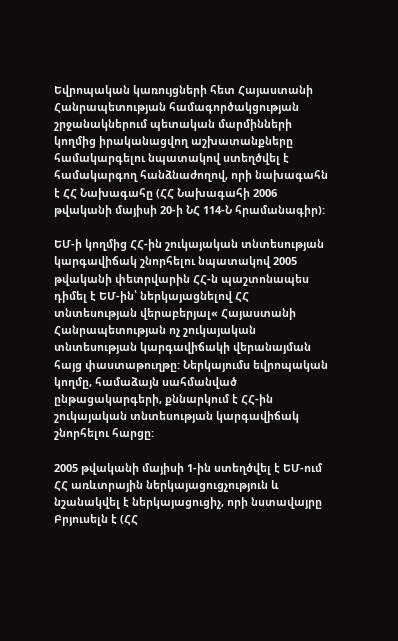Եվրոպական կառույցների հետ Հայաստանի Հանրապետության համագործակցության շրջանակներում պետական մարմինների կողմից իրականացվող աշխատանքները համակարգելու նպատակով ստեղծվել է համակարգող հանձնաժողով, որի նախագահն է ՀՀ Նախագահը (ՀՀ Նախագահի 2006 թվականի մայիսի 20-ի ՆՀ 114-Ն հրամանագիր):

ԵՄ-ի կողմից ՀՀ-ին շուկայական տնտեսության կարգավիճակ շնորհելու նպատակով 2005 թվականի փետրվարին ՀՀ-ն պաշտոնապես դիմել է ԵՄ-ին՝ ներկայացնելով ՀՀ տնտեսության վերաբերյալ« Հայաստանի Հանրապետության ոչ շուկայական տնտեսության կարգավիճակի վերանայման հայց փաստաթուղթը: Ներկայումս եվրոպական կողմը, համաձայն սահմանված ընթացակարգերի, քննարկում է ՀՀ-ին շուկայական տնտեսության կարգավիճակ շնորհելու հարցը:

2005 թվականի մայիսի 1-ին ստեղծվել է ԵՄ-ում ՀՀ առևտրային ներկայացուցչություն և նշանակվել է ներկայացուցիչ, որի նստավայրը Բրյուսելն է (ՀՀ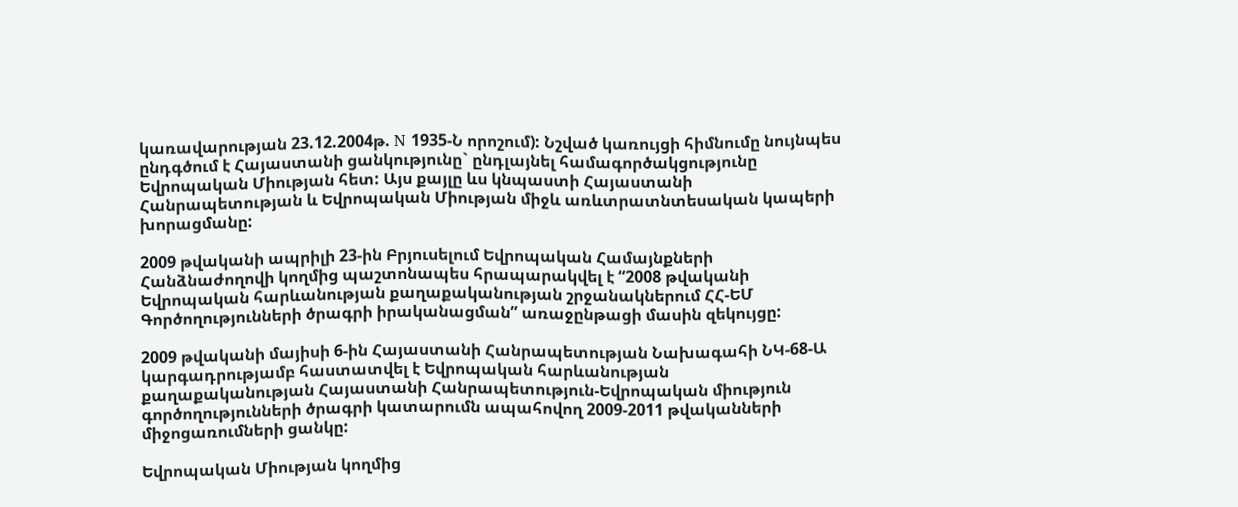կառավարության 23.12.2004թ. N 1935-Ն որոշում): Նշված կառույցի հիմնումը նույնպես ընդգծում է Հայաստանի ցանկությունը` ընդլայնել համագործակցությունը Եվրոպական Միության հետ: Այս քայլը ևս կնպաստի Հայաստանի Հանրապետության և Եվրոպական Միության միջև առևտրատնտեսական կապերի խորացմանը:

2009 թվականի ապրիլի 23-ին Բրյուսելում Եվրոպական Համայնքների Հանձնաժողովի կողմից պաշտոնապես հրապարակվել է “2008 թվականի Եվրոպական հարևանության քաղաքականության շրջանակներում ՀՀ-ԵՄ Գործողությունների ծրագրի իրականացման” առաջընթացի մասին զեկույցը:

2009 թվականի մայիսի 6-ին Հայաստանի Հանրապետության Նախագահի ՆԿ-68-Ա կարգադրությամբ հաստատվել է Եվրոպական հարևանության քաղաքականության Հայաստանի Հանրապետություն-Եվրոպական միություն գործողությունների ծրագրի կատարումն ապահովող 2009-2011 թվականների միջոցառումների ցանկը:

Եվրոպական Միության կողմից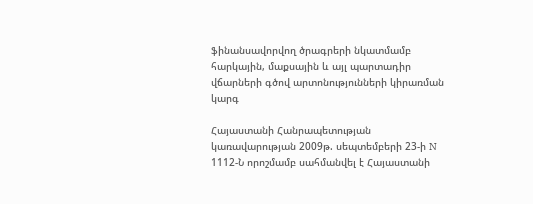ֆինանսավորվող ծրագրերի նկատմամբ
հարկային, մաքսային և այլ պարտադիր վճարների գծով արտոնությունների կիրառման կարգ

Հայաստանի Հանրապետության կառավարության 2009թ. սեպտեմբերի 23-ի N 1112-Ն որոշմամբ սահմանվել է Հայաստանի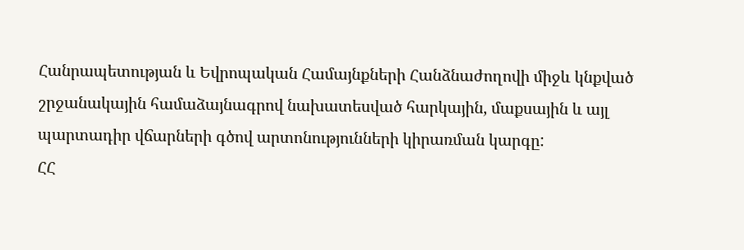Հանրապետության և Եվրոպական Համայնքների Հանձնաժողովի միջև կնքված շրջանակային համաձայնագրով նախատեսված հարկային, մաքսային և այլ պարտադիր վճարների գծով արտոնությունների կիրառման կարգը:
ՀՀ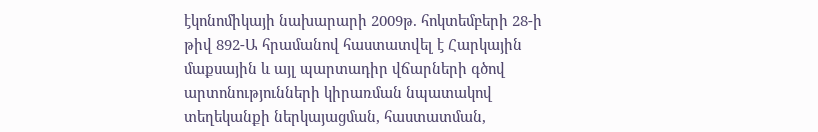էկոնոմիկայի նախարարի 2009թ. հոկտեմբերի 28-ի թիվ 892-Ա հրամանով հաստատվել է Հարկային մաքսային և այլ պարտադիր վճարների գծով արտոնությունների կիրառման նպատակով տեղեկանքի ներկայացման, հաստատման,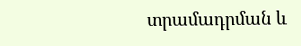տրամադրման և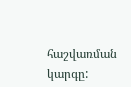հաշվառման կարգը: